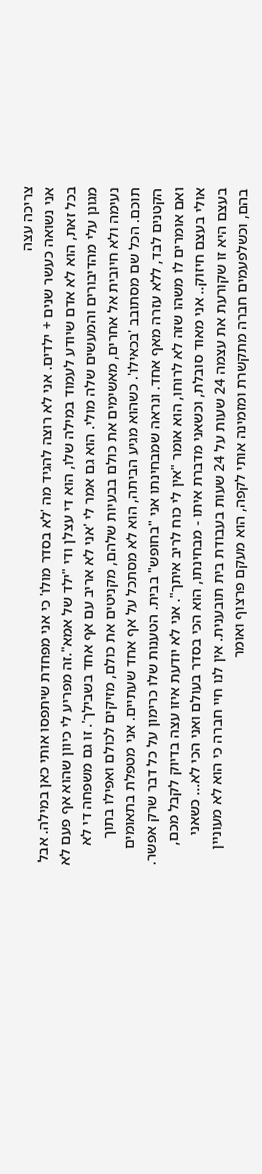צריכה עצה
אני נשואה כעשר שנים + ילדים. אני לא רוצה להגיד מה 'לא בסדר מולו' כי אני מפחדת שיתפסו אותי כאן במילה. אבל בכל זאת, הוא לא אדם שיודע לעמוד במילה שלו, הוא די עצלן ודי "ילד של אמא".זה מפריע לי כיוון שהוא אף פעם לא מגונן עלי מהדיבורים והמעשים שלה מולי. הוא גם אמר לי 'אני לא אריב עם אף אחד בשבילך'. זו גם משפחה די לא נעימה ולא חיובית אל אחרים, מאשימים את כולם בבעיות שלהם, מקניטים את כולם, מזיקים לכולם ואפילו בתוך תוכם. הכל שם מסתובב 'בכאילו'. כשהוא מגיע הביתה, הוא לא מסתכל על אף אחד שעתיים. אני מטפלת בתאומים הקטנים לבד, ללא עזרה מאף אחד. ונראה שמבחינתו אני "בחופש" בבית. הטענות שלו כרימון על כל דבר שרק אפשר. ואם אומרים לו משהו שזה לא לרוחו, הוא אומר "אין לי כוח לריב איתך". אני לא יודעת איזו עצה בדיוק לקבל מכם, אולי בעצם חיזוק.. אני מאוד סובלת, וכשאני מדברת איתו - מבחינתו, הוא הכי בסדר בעולם ואני הכי לא... כשאני בעצם היא זו שקורעת את עצמה 24 שעות על 24 שעות בעבודת בית תובענית. אין לנו חיי חברה כי הוא לא מעוניין בהם, וכשלפעמים חברה מתקשרת ומזמינה אותי לקפה, הוא מעקם פרצוף ואומר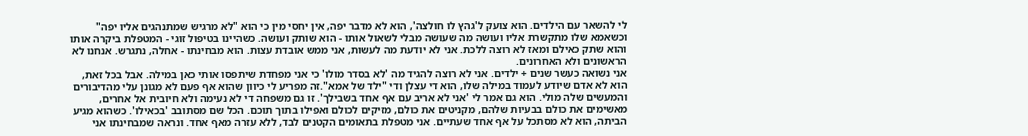לי להשאר עם הילדים. הוא צועק ל'גהץ לו חולצה', הוא לא מדבר יפה, אין יחסי מין כי הוא "לא מרגיש שמתנהגים אליו יפה" וכשאמא שלו מתקשרת אליו ועושה מה שעושה מבלי לשאול אותו - הוא שותק ועושה. כשהיינו בטיפול זוגי - המטפלת ביקרה אותו והוא שתק כאילם ומאז לא רוצה ללכת. אני לא יודעת מה לעשות, אני ממש אובדת עצות. הוא מבחינתו - אחלה, נתגרש. אנחנו לא הראשונים ולא האחרונים.
אני נשואה כעשר שנים + ילדים. אני לא רוצה להגיד מה 'לא בסדר מולו' כי אני מפחדת שיתפסו אותי כאן במילה. אבל בכל זאת, הוא לא אדם שיודע לעמוד במילה שלו, הוא די עצלן ודי "ילד של אמא".זה מפריע לי כיוון שהוא אף פעם לא מגונן עלי מהדיבורים והמעשים שלה מולי. הוא גם אמר לי 'אני לא אריב עם אף אחד בשבילך'. זו גם משפחה די לא נעימה ולא חיובית אל אחרים, מאשימים את כולם בבעיות שלהם, מקניטים את כולם, מזיקים לכולם ואפילו בתוך תוכם. הכל שם מסתובב 'בכאילו'. כשהוא מגיע הביתה, הוא לא מסתכל על אף אחד שעתיים. אני מטפלת בתאומים הקטנים לבד, ללא עזרה מאף אחד. ונראה שמבחינתו אני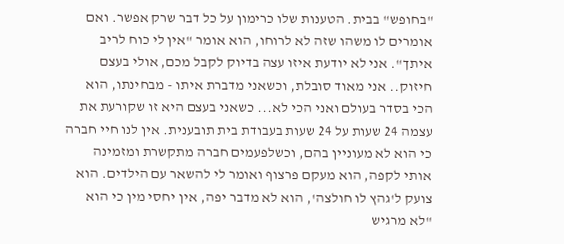"בחופש" בבית. הטענות שלו כרימון על כל דבר שרק אפשר. ואם אומרים לו משהו שזה לא לרוחו, הוא אומר "אין לי כוח לריב איתך". אני לא יודעת איזו עצה בדיוק לקבל מכם, אולי בעצם חיזוק.. אני מאוד סובלת, וכשאני מדברת איתו - מבחינתו, הוא הכי בסדר בעולם ואני הכי לא... כשאני בעצם היא זו שקורעת את עצמה 24 שעות על 24 שעות בעבודת בית תובענית. אין לנו חיי חברה כי הוא לא מעוניין בהם, וכשלפעמים חברה מתקשרת ומזמינה אותי לקפה, הוא מעקם פרצוף ואומר לי להשאר עם הילדים. הוא צועק ל'גהץ לו חולצה', הוא לא מדבר יפה, אין יחסי מין כי הוא "לא מרגיש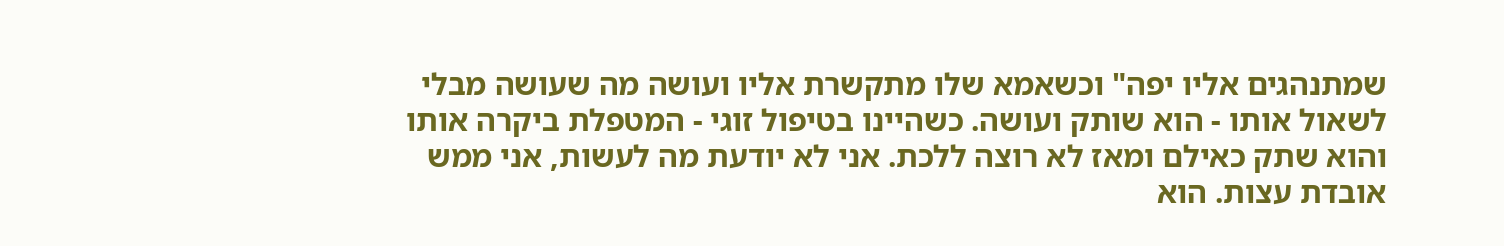שמתנהגים אליו יפה" וכשאמא שלו מתקשרת אליו ועושה מה שעושה מבלי לשאול אותו - הוא שותק ועושה. כשהיינו בטיפול זוגי - המטפלת ביקרה אותו והוא שתק כאילם ומאז לא רוצה ללכת. אני לא יודעת מה לעשות, אני ממש אובדת עצות. הוא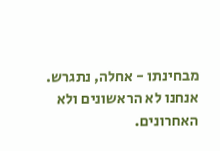מבחינתו - אחלה, נתגרש. אנחנו לא הראשונים ולא האחרונים.